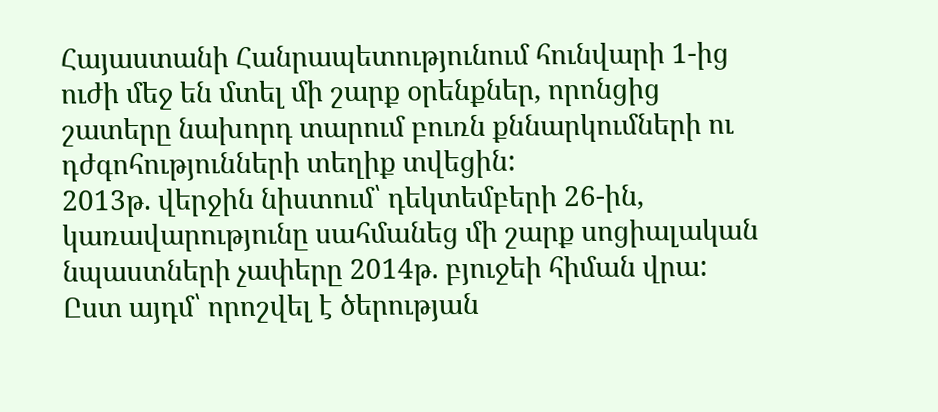Հայաստանի Հանրապետությունում հունվարի 1-ից ուժի մեջ են մտել մի շարք օրենքներ, որոնցից շատերը նախորդ տարում բուռն քննարկումների ու դժգոհությունների տեղիք տվեցին:
2013թ. վերջին նիստում՝ դեկտեմբերի 26-ին, կառավարությունը սահմանեց մի շարք սոցիալական նպաստների չափերը 2014թ. բյուջեի հիման վրա: Ըստ այդմ՝ որոշվել է ծերության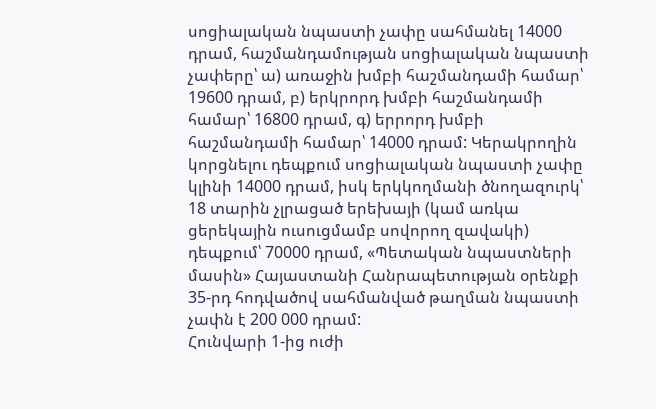սոցիալական նպաստի չափը սահմանել 14000 դրամ, հաշմանդամության սոցիալական նպաստի չափերը՝ ա) առաջին խմբի հաշմանդամի համար՝ 19600 դրամ, բ) երկրորդ խմբի հաշմանդամի համար՝ 16800 դրամ, գ) երրորդ խմբի հաշմանդամի համար՝ 14000 դրամ: Կերակրողին կորցնելու դեպքում սոցիալական նպաստի չափը կլինի 14000 դրամ, իսկ երկկողմանի ծնողազուրկ՝ 18 տարին չլրացած երեխայի (կամ առկա ցերեկային ուսուցմամբ սովորող զավակի) դեպքում՝ 70000 դրամ, «Պետական նպաստների մասին» Հայաստանի Հանրապետության օրենքի 35-րդ հոդվածով սահմանված թաղման նպաստի չափն է 200 000 դրամ:
Հունվարի 1-ից ուժի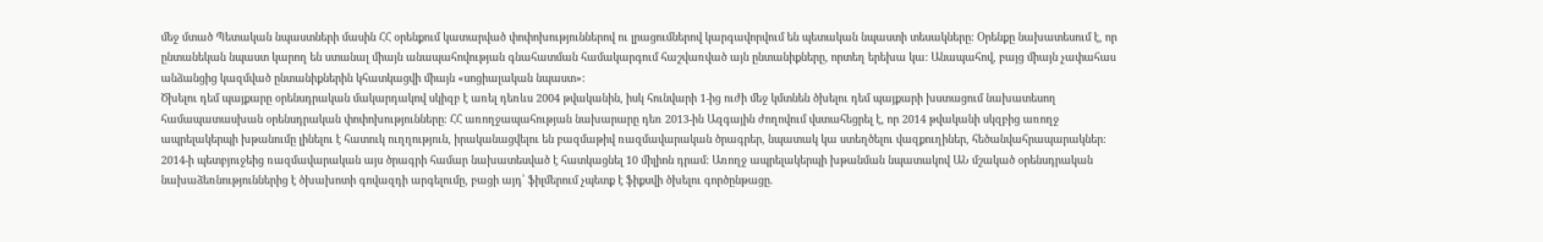մեջ մտած Պետական նպաստների մասին ՀՀ օրենքում կատարված փոփոխություններով ու լրացումներով կարգավորվում են պետական նպաստի տեսակները: Օրենքը նախատեսում է, որ ընտանեկան նպաստ կարող են ստանալ միայն անապահովության գնահատման համակարգում հաշվառված այն ընտանիքները, որտեղ երեխա կա: Անապահով, բայց միայն չափահաս անձանցից կազմված ընտանիքներին կհատկացվի միայն «սոցիալական նպաստ»:
Ծխելու դեմ պայքարը օրենսդրական մակարդակով սկիզբ է առել դեռևս 2004 թվականին, իսկ հունվարի 1-ից ուժի մեջ կմտնեն ծխելու դեմ պայքարի խստացում նախատեսող համապատասխան օրենսդրական փոփոխությունները։ ՀՀ առողջապահության նախարարը դեռ 2013-ին Ազգային ժողովում վստահեցրել է, որ 2014 թվականի սկզբից առողջ ապրելակերպի խթանումը լինելու է հատուկ ուղղություն, իրականացվելու են բազմաթիվ ռազմավարական ծրագրեր, նպատակ կա ստեղծելու վազքուղիներ, հեծանվահրապարակներ: 2014-ի պետբյուջեից ռազմավարական այս ծրագրի համար նախատեսված է հատկացնել 10 միլիոն դրամ: Առողջ ապրելակերպի խթանման նպատակով ԱՆ մշակած օրենսդրական նախաձեռնություններից է ծխախոտի գովազդի արգելումը, բացի այդ՝ ֆիլմերում չպետք է ֆիքսվի ծխելու գործընթացը.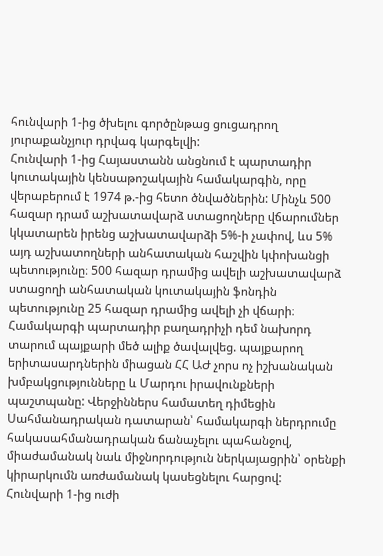հունվարի 1-ից ծխելու գործընթաց ցուցադրող յուրաքանչյուր դրվագ կարգելվի:
Հունվարի 1-ից Հայաստանն անցնում է պարտադիր կուտակային կենսաթոշակային համակարգին, որը վերաբերում է 1974 թ.-ից հետո ծնվածներին: Մինչև 500 հազար դրամ աշխատավարձ ստացողները վճարումներ կկատարեն իրենց աշխատավարձի 5%-ի չափով, ևս 5% այդ աշխատողների անհատական հաշվին կփոխանցի պետությունը։ 500 հազար դրամից ավելի աշխատավարձ ստացողի անհատական կուտակային ֆոնդին պետությունը 25 հազար դրամից ավելի չի վճարի։ Համակարգի պարտադիր բաղադրիչի դեմ նախորդ տարում պայքարի մեծ ալիք ծավալվեց. պայքարող երիտասարդներին միացան ՀՀ ԱԺ չորս ոչ իշխանական խմբակցությունները և Մարդու իրավունքների պաշտպանը: Վերջիններս համատեղ դիմեցին Սահմանադրական դատարան՝ համակարգի ներդրումը հակասահմանադրական ճանաչելու պահանջով, միաժամանակ նաև միջնորդություն ներկայացրին՝ օրենքի կիրարկումն առժամանակ կասեցնելու հարցով:
Հունվարի 1-ից ուժի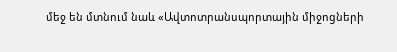մեջ են մտնում նաև «Ավտոտրանսպորտային միջոցների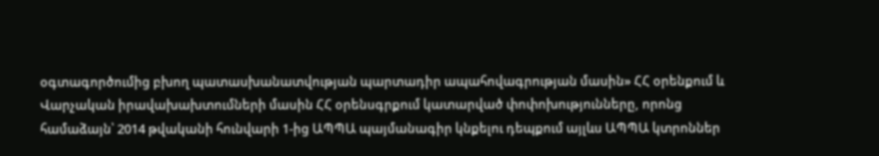օգտագործումից բխող պատասխանատվության պարտադիր ապահովագրության մասին» ՀՀ օրենքում և Վարչական իրավախախտումների մասին ՀՀ օրենսգրքում կատարված փոփոխությունները, որոնց համաձայն՝ 2014 թվականի հունվարի 1-ից ԱՊՊԱ պայմանագիր կնքելու դեպքում այլևս ԱՊՊԱ կտրոններ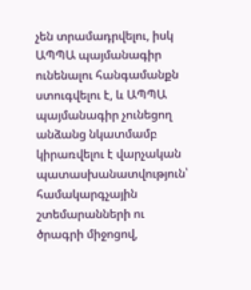չեն տրամադրվելու, իսկ ԱՊՊԱ պայմանագիր ունենալու հանգամանքն ստուգվելու է, և ԱՊՊԱ պայմանագիր չունեցող անձանց նկատմամբ կիրառվելու է վարչական պատասխանատվություն՝ համակարգչային շտեմարանների ու ծրագրի միջոցով,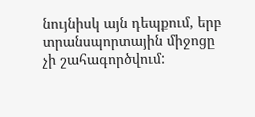նույնիսկ այն դեպքում, երբ տրանսպորտային միջոցը չի շահագործվում: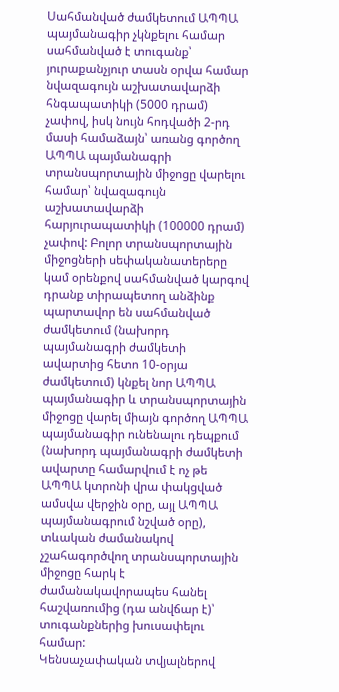Սահմանված ժամկետում ԱՊՊԱ պայմանագիր չկնքելու համար սահմանված է տուգանք՝ յուրաքանչյուր տասն օրվա համար նվազագույն աշխատավարձի հնգապատիկի (5000 դրամ) չափով, իսկ նույն հոդվածի 2-րդ մասի համաձայն՝ առանց գործող ԱՊՊԱ պայմանագրի տրանսպորտային միջոցը վարելու համար՝ նվազագույն աշխատավարձի հարյուրապատիկի (100000 դրամ) չափով: Բոլոր տրանսպորտային միջոցների սեփականատերերը կամ օրենքով սահմանված կարգով դրանք տիրապետող անձինք պարտավոր են սահմանված ժամկետում (նախորդ պայմանագրի ժամկետի ավարտից հետո 10-օրյա ժամկետում) կնքել նոր ԱՊՊԱ պայմանագիր և տրանսպորտային միջոցը վարել միայն գործող ԱՊՊԱ պայմանագիր ունենալու դեպքում (նախորդ պայմանագրի ժամկետի ավարտը համարվում է ոչ թե ԱՊՊԱ կտրոնի վրա փակցված ամսվա վերջին օրը, այլ ԱՊՊԱ պայմանագրում նշված օրը), տևական ժամանակով չշահագործվող տրանսպորտային միջոցը հարկ է ժամանակավորապես հանել հաշվառումից (դա անվճար է)՝ տուգանքներից խուսափելու համար:
Կենսաչափական տվյալներով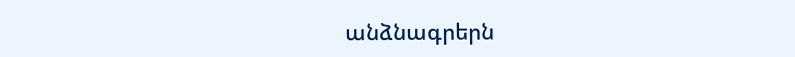անձնագրերն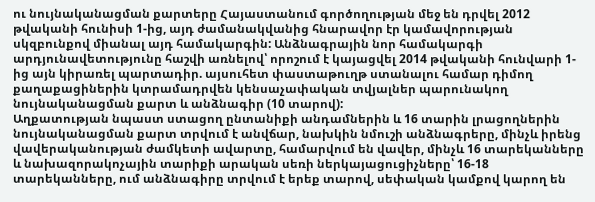ու նույնականացման քարտերը Հայաստանում գործողության մեջ են դրվել 2012 թվականի հունիսի 1-ից, այդ ժամանակվանից հնարավոր էր կամավորության սկզբունքով միանալ այդ համակարգին: Անձնագրային նոր համակարգի արդյունավետությունը հաշվի առնելով՝ որոշում է կայացվել 2014 թվականի հունվարի 1-ից այն կիրառել պարտադիր. այսուհետ փաստաթուղթ ստանալու համար դիմող քաղաքացիներին կտրամադրվեն կենսաչափական տվյալներ պարունակող նույնականացման քարտ և անձնագիր (10 տարով):
Աղքատության նպաստ ստացող ընտանիքի անդամներին և 16 տարին լրացողներին նույնականացման քարտ տրվում է անվճար, նախկին նմուշի անձնագրերը, մինչև իրենց վավերականության ժամկետի ավարտը, համարվում են վավեր, մինչև 16 տարեկանները և նախազորակոչային տարիքի արական սեռի ներկայացուցիչները՝ 16-18 տարեկանները, ում անձնագիրը տրվում է երեք տարով, սեփական կամքով կարող են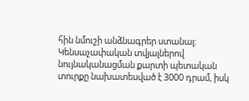հին նմուշի անձնագրեր ստանալ: Կենսաչափական տվյալներով նույնականացման քարտի պետական տուրքը նախատեսված է 3000 դրամ, իսկ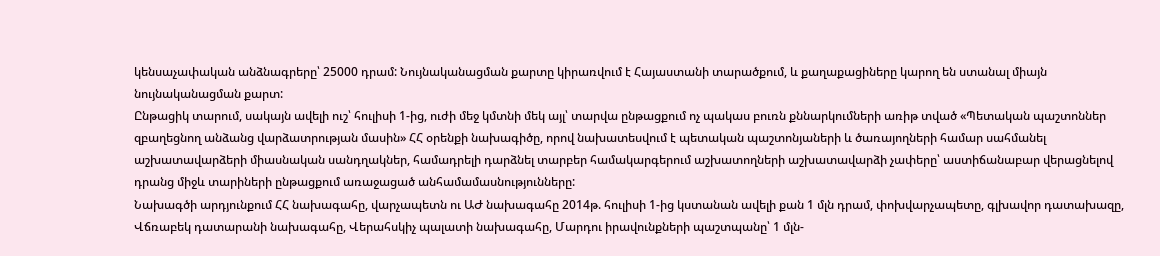կենսաչափական անձնագրերը՝ 25000 դրամ: Նույնականացման քարտը կիրառվում է Հայաստանի տարածքում, և քաղաքացիները կարող են ստանալ միայն նույնականացման քարտ:
Ընթացիկ տարում, սակայն ավելի ուշ՝ հուլիսի 1-ից, ուժի մեջ կմտնի մեկ այլ՝ տարվա ընթացքում ոչ պակաս բուռն քննարկումների առիթ տված «Պետական պաշտոններ զբաղեցնող անձանց վարձատրության մասին» ՀՀ օրենքի նախագիծը, որով նախատեսվում է պետական պաշտոնյաների և ծառայողների համար սահմանել աշխատավարձերի միասնական սանդղակներ, համադրելի դարձնել տարբեր համակարգերում աշխատողների աշխատավարձի չափերը՝ աստիճանաբար վերացնելով դրանց միջև տարիների ընթացքում առաջացած անհամամասնությունները:
Նախագծի արդյունքում ՀՀ նախագահը, վարչապետն ու ԱԺ նախագահը 2014թ. հուլիսի 1-ից կստանան ավելի քան 1 մլն դրամ, փոխվարչապետը, գլխավոր դատախազը, Վճռաբեկ դատարանի նախագահը, Վերահսկիչ պալատի նախագահը, Մարդու իրավունքների պաշտպանը՝ 1 մլն-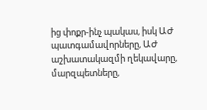ից փոքր-ինչ պակաս, իսկ ԱԺ պատգամավորները, ԱԺ աշխատակազմի ղեկավարը, մարզպետները,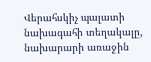Վերահսկիչ պալատի նախագահի տեղակալը, նախարարի առաջին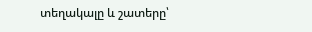տեղակալը և շատերը՝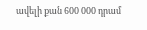ավելի քան 600 000 դրամ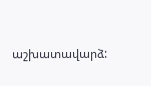աշխատավարձ: